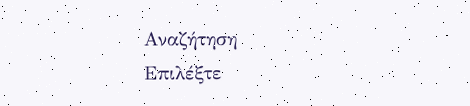Αναζήτηση
Επιλέξτε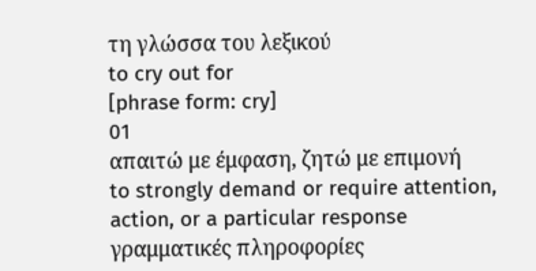τη γλώσσα του λεξικού
to cry out for
[phrase form: cry]
01
απαιτώ με έμφαση, ζητώ με επιμονή
to strongly demand or require attention, action, or a particular response
γραμματικές πληροφορίες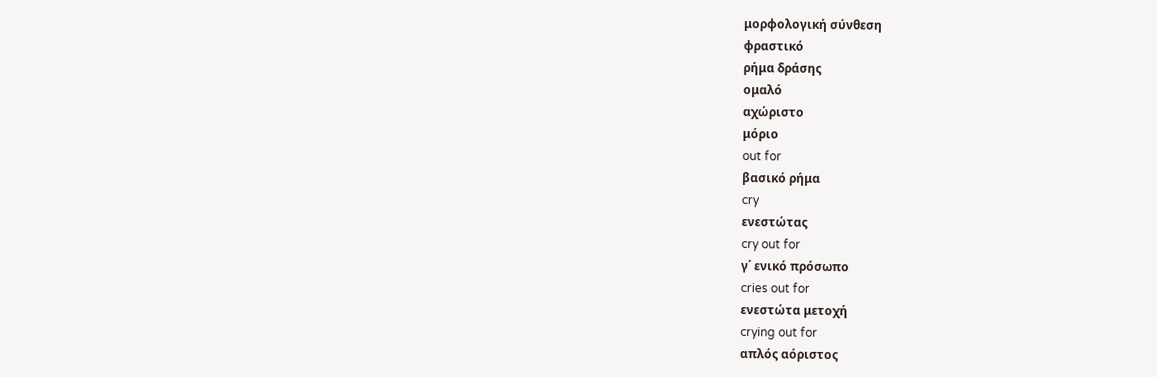μορφολογική σύνθεση
φραστικό
ρήμα δράσης
ομαλό
αχώριστο
μόριο
out for
βασικό ρήμα
cry
ενεστώτας
cry out for
γ΄ ενικό πρόσωπο
cries out for
ενεστώτα μετοχή
crying out for
απλός αόριστος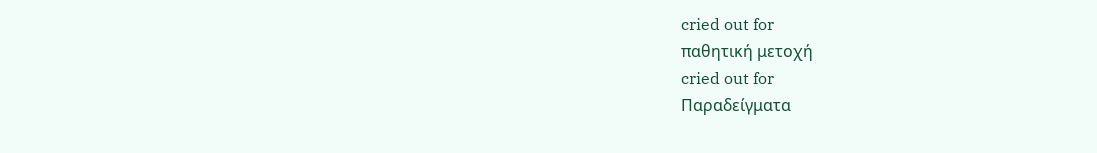cried out for
παθητική μετοχή
cried out for
Παραδείγματα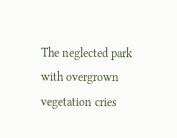The neglected park with overgrown vegetation cries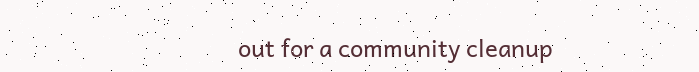out for a community cleanup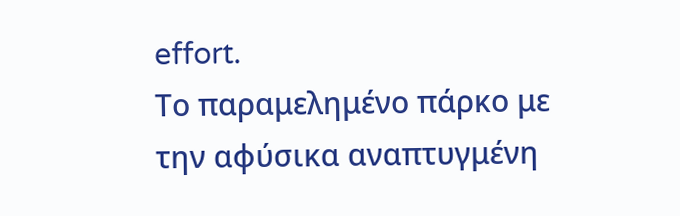effort.
Το παραμελημένο πάρκο με την αφύσικα αναπτυγμένη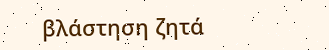βλάστηση ζητά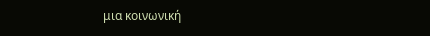μια κοινωνική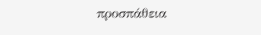προσπάθεια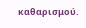καθαρισμού.